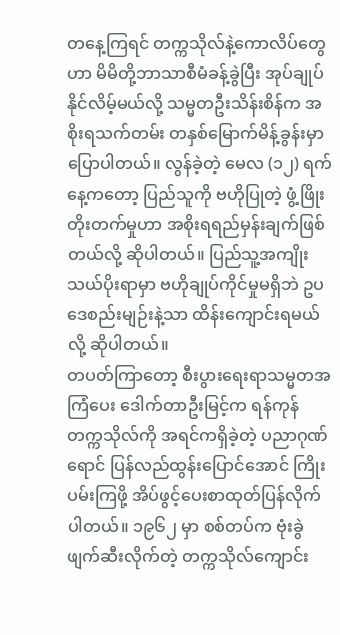တနေ့ကြရင် တက္ကသိုလ်နဲ့ကောလိပ်တွေဟာ မိမိတို့ဘာသာစီမံခန့်ခွဲပြီး အုပ်ချုပ်နိုင်လိမ့်မယ်လို့ သမ္မတဦးသိန်းစိန်က အစိုးရသက်တမ်း တနှစ်မြောက်မိန့်ခွန်းမှာ ပြောပါတယ်။ လွန်ခဲ့တဲ့ မေလ (၁၂) ရက်နေ့ကတော့ ပြည်သူကို ဗဟိုပြုတဲ့ ဖွံ့ဖြိုးတိုးတက်မှုဟာ အစိုးရရည်မှန်းချက်ဖြစ်တယ်လို့ ဆိုပါတယ်။ ပြည်သူ့အကျိုးသယ်ပိုးရာမှာ ဗဟိုချုပ်ကိုင်မှုမရှိဘဲ ဥပဒေစည်းမျဉ်းနဲ့သာ ထိန်းကျောင်းရမယ်လို့ ဆိုပါတယ်။
တပတ်ကြာတော့ စီးပွားရေးရာသမ္မတအကြံပေး ဒေါက်တာဦးမြင့်က ရန်ကုန်တက္ကသိုလ်ကို အရင်ကရှိခဲ့တဲ့ ပညာဂုဏ်ရောင် ပြန်လည်ထွန်းပြောင်အောင် ကြိုးပမ်းကြဖို့ အိပ်ဖွင့်ပေးစာထုတ်ပြန်လိုက်ပါတယ်။ ၁၉၆၂ မှာ စစ်တပ်က ဗုံးခွဲဖျက်ဆီးလိုက်တဲ့ တက္ကသိုလ်ကျောင်း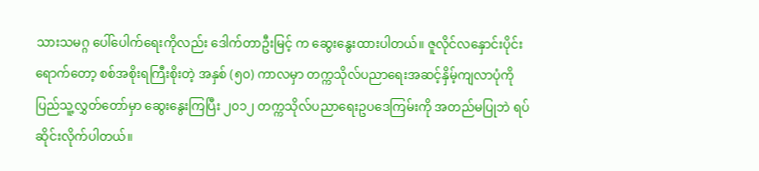သားသမဂ္ဂ ပေါ်ပေါက်ရေးကိုလည်း ဒေါက်တာဦးမြင့် က ဆွေးနွေးထားပါတယ်။ ဇူလိုင်လနှောင်းပိုင်းရောက်တော့ စစ်အစိုးရကြီးစိုးတဲ့ အနှစ် (၅၀) ကာလမှာ တက္ကသိုလ်ပညာရေးအဆင့်နှိမ့်ကျလာပုံကို ပြည်သူ့လွှတ်တော်မှာ ဆွေးနွေးကြပြီး ၂၀၁၂ တက္ကသိုလ်ပညာရေးဥပဒေကြမ်းကို အတည်မပြုဘဲ ရပ်ဆိုင်းလိုက်ပါတယ်။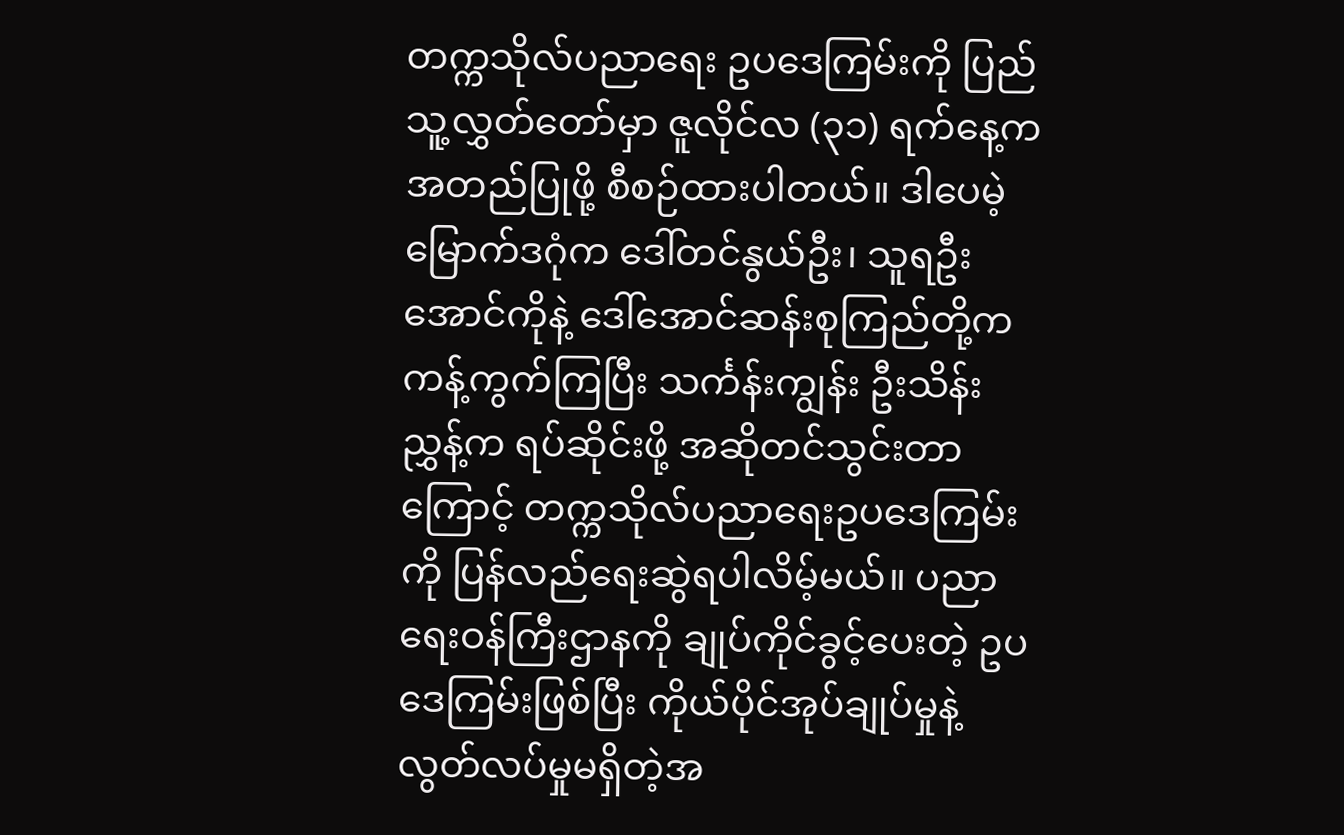တက္ကသိုလ်ပညာရေး ဥပဒေကြမ်းကို ပြည်သူ့လွှတ်တော်မှာ ဇူလိုင်လ (၃၁) ရက်နေ့က အတည်ပြုဖို့ စီစဉ်ထားပါတယ်။ ဒါပေမဲ့ မြောက်ဒဂုံက ဒေါ်တင်နွယ်ဦး၊ သူရဦးအောင်ကိုနဲ့ ဒေါ်အောင်ဆန်းစုကြည်တို့က ကန့်ကွက်ကြပြီး သင်္ကန်းကျွန်း ဦးသိန်းညွှန့်က ရပ်ဆိုင်းဖို့ အဆိုတင်သွင်းတာကြောင့် တက္ကသိုလ်ပညာရေးဥပဒေကြမ်းကို ပြန်လည်ရေးဆွဲရပါလိမ့်မယ်။ ပညာရေးဝန်ကြီးဌာနကို ချုပ်ကိုင်ခွင့်ပေးတဲ့ ဥပဒေကြမ်းဖြစ်ပြီး ကိုယ်ပိုင်အုပ်ချုပ်မှုနဲ့ လွတ်လပ်မှုမရှိတဲ့အ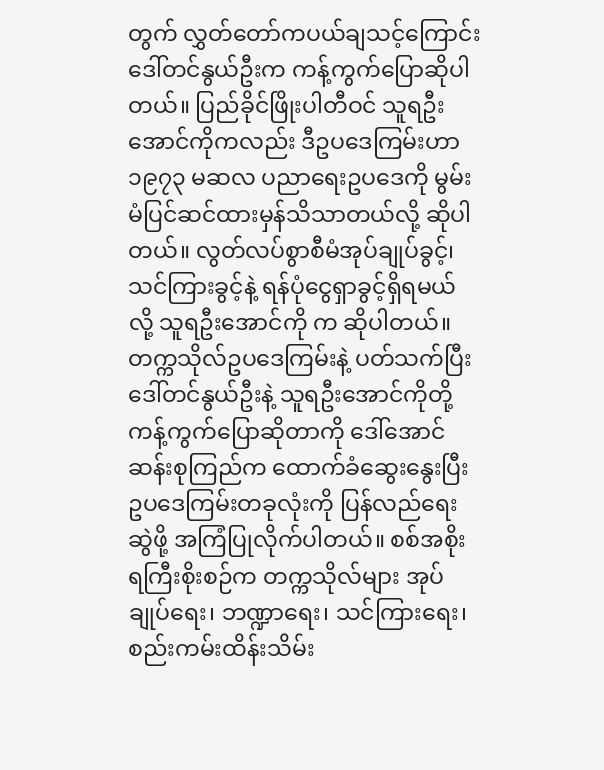တွက် လွှတ်တော်ကပယ်ချသင့်ကြောင်း ဒေါ်တင်နွယ်ဦးက ကန့်ကွက်ပြောဆိုပါတယ်။ ပြည်ခိုင်ဖြိုးပါတီဝင် သူရဦးအောင်ကိုကလည်း ဒီဥပဒေကြမ်းဟာ ၁၉၇၃ မဆလ ပညာရေးဥပဒေကို မွမ်းမံပြင်ဆင်ထားမှန်သိသာတယ်လို့ ဆိုပါတယ်။ လွတ်လပ်စွာစီမံအုပ်ချုပ်ခွင့်၊ သင်ကြားခွင့်နဲ့ ရန်ပုံငွေရှာခွင့်ရှိရမယ်လို့ သူရဦးအောင်ကို က ဆိုပါတယ်။
တက္ကသိုလ်ဥပဒေကြမ်းနဲ့ ပတ်သက်ပြီး ဒေါ်တင်နွယ်ဦးနဲ့ သူရဦးအောင်ကိုတို့ ကန့်ကွက်ပြောဆိုတာကို ဒေါ်အောင်ဆန်းစုကြည်က ထောက်ခံဆွေးနွေးပြီး ဥပဒေကြမ်းတခုလုံးကို ပြန်လည်ရေးဆွဲဖို့ အကြံပြုလိုက်ပါတယ်။ စစ်အစိုးရကြီးစိုးစဉ်က တက္ကသိုလ်များ အုပ်ချုပ်ရေး၊ ဘဏ္ဍာရေး၊ သင်ကြားရေး၊ စည်းကမ်းထိန်းသိမ်း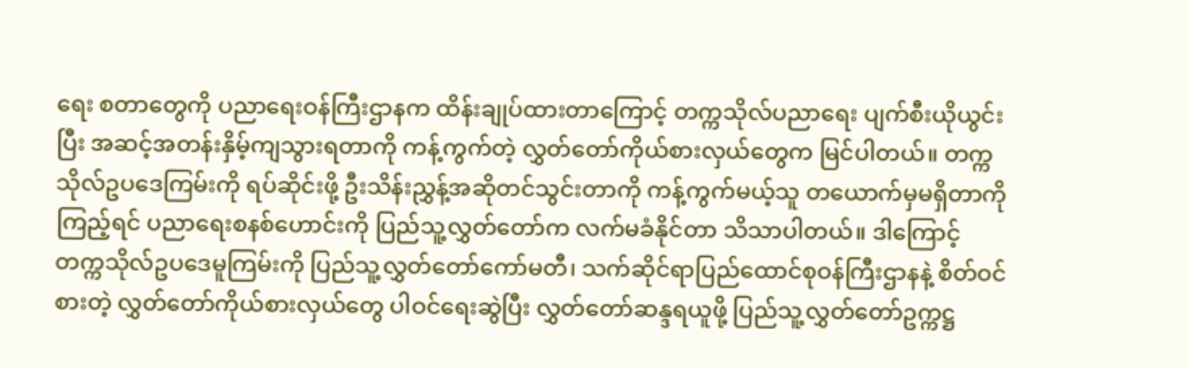ရေး စတာတွေကို ပညာရေးဝန်ကြီးဌာနက ထိန်းချုပ်ထားတာကြောင့် တက္ကသိုလ်ပညာရေး ပျက်စီးယိုယွင်းပြီး အဆင့်အတန်းနှိမ့်ကျသွားရတာကို ကန့်ကွက်တဲ့ လွှတ်တော်ကိုယ်စားလှယ်တွေက မြင်ပါတယ်။ တက္ကသိုလ်ဥပဒေကြမ်းကို ရပ်ဆိုင်းဖို့ ဦးသိန်းညွှန့်အဆိုတင်သွင်းတာကို ကန့်ကွက်မယ့်သူ တယောက်မှမရှိတာကိုကြည့်ရင် ပညာရေးစနစ်ဟောင်းကို ပြည်သူ့လွှတ်တော်က လက်မခံနိုင်တာ သိသာပါတယ်။ ဒါကြောင့် တက္ကသိုလ်ဥပဒေမူကြမ်းကို ပြည်သူ့လွှတ်တော်ကော်မတီ၊ သက်ဆိုင်ရာပြည်ထောင်စုဝန်ကြီးဌာနနဲ့ စိတ်ဝင်စားတဲ့ လွှတ်တော်ကိုယ်စားလှယ်တွေ ပါဝင်ရေးဆွဲပြီး လွှတ်တော်ဆန္ဒရယူဖို့ ပြည်သူ့လွှတ်တော်ဥက္ကဋ္ဌ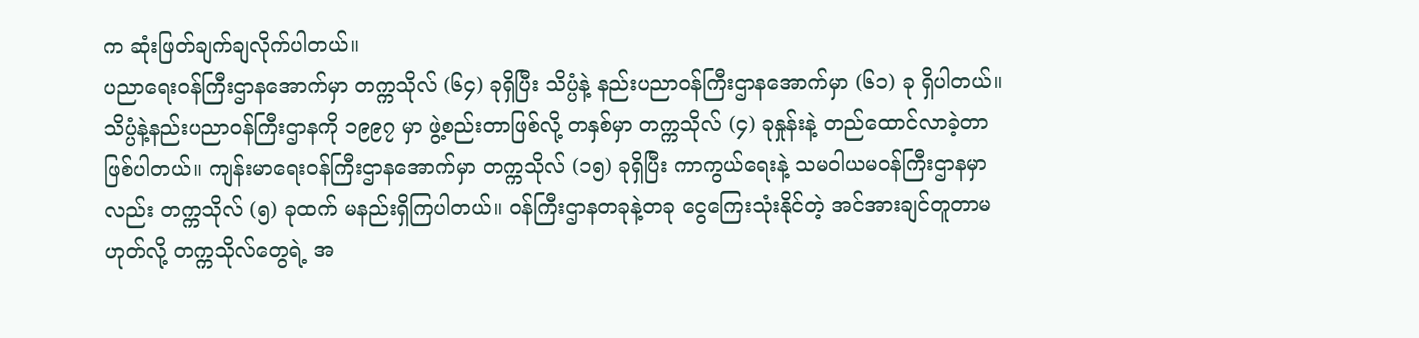က ဆုံးဖြတ်ချက်ချလိုက်ပါတယ်။
ပညာရေးဝန်ကြီးဌာနအောက်မှာ တက္ကသိုလ် (၆၄) ခုရှိပြီး သိပ္ပံနဲ့ နည်းပညာဝန်ကြီးဌာနအောက်မှာ (၆၁) ခု ရှိပါတယ်။ သိပ္ပံနဲ့နည်းပညာဝန်ကြီးဌာနကို ၁၉၉၇ မှာ ဖွဲ့စည်းတာဖြစ်လို့ တနှစ်မှာ တက္ကသိုလ် (၄) ခုနှုန်းနဲ့ တည်ထောင်လာခဲ့တာ ဖြစ်ပါတယ်။ ကျန်းမာရေးဝန်ကြီးဌာနအောက်မှာ တက္ကသိုလ် (၁၅) ခုရှိပြီး ကာကွယ်ရေးနဲ့ သမဝါယမဝန်ကြီးဌာနမှာလည်း တက္ကသိုလ် (၅) ခုထက် မနည်းရှိကြပါတယ်။ ဝန်ကြီးဌာနတခုနဲ့တခု ငွေကြေးသုံးနိုင်တဲ့ အင်အားချင်တူတာမဟုတ်လို့ တက္ကသိုလ်တွေရဲ့ အ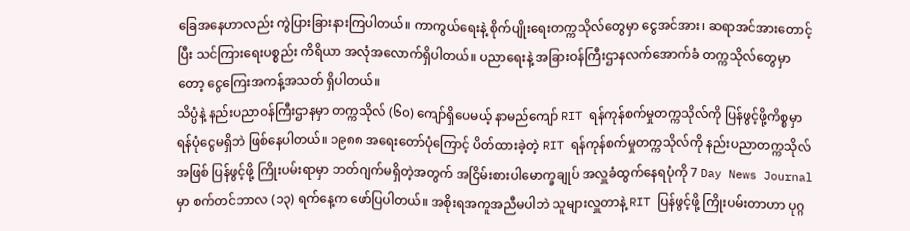ခြေအနေဟာလည်း ကွဲပြားခြားနားကြပါတယ်။ ကာကွယ်ရေးနဲ့ စိုက်ပျိုးရေးတက္ကသိုလ်တွေမှာ ငွေအင်အား၊ ဆရာအင်အားတောင့်ပြီး သင်ကြားရေးပစ္စည်း ကိရိယာ အလုံအလောက်ရှိပါတယ်။ ပညာရေးနဲ့ အခြားဝန်ကြီးဌာနလက်အောက်ခံ တက္ကသိုလ်တွေမှာတော့ ငွေကြေးအကန့်အသတ် ရှိပါတယ်။
သိပ္ပံနဲ့ နည်းပညာဝန်ကြီးဌာနမှာ တက္ကသိုလ် (၆၀) ကျော်ရှိပေမယ့် နာမည်ကျော် RIT ရန်ကုန်စက်မှုတက္ကသိုလ်ကို ပြန်ဖွင့်ဖို့ကိစ္စမှာ ရန်ပုံငွေမရှိဘဲ ဖြစ်နေပါတယ်။ ၁၉၈၈ အရေးတော်ပုံကြောင့် ပိတ်ထားခဲ့တဲ့ RIT ရန်ကုန်စက်မှုတက္ကသိုလ်ကို နည်းပညာတက္ကသိုလ်အဖြစ် ပြန်ဖွင့်ဖို့ ကြိုးပမ်းရာမှာ ဘတ်ဂျက်မရှိတဲ့အတွက် အငြိမ်းစားပါမောက္ခချုပ် အလှူခံထွက်နေရပုံကို 7 Day News Journal မှာ စက်တင်ဘာလ (၁၃) ရက်နေ့က ဖော်ပြပါတယ်။ အစိုးရအကူအညီမပါဘဲ သူများလှူတာနဲ့ RIT ပြန်ဖွင့်ဖို့ ကြိုးပမ်းတာဟာ ပုဂ္ဂ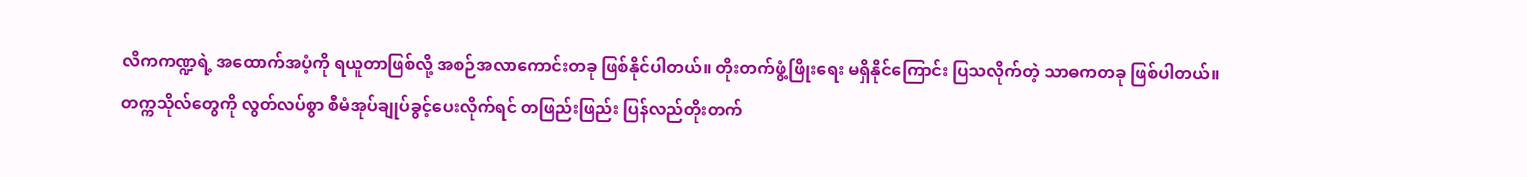လိကကဏ္ဍရဲ့ အထောက်အပံ့ကို ရယူတာဖြစ်လို့ အစဉ်အလာကောင်းတခု ဖြစ်နိုင်ပါတယ်။ တိုးတက်ဖွံ့ဖြိုးရေး မရှိနိုင်ကြောင်း ပြသလိုက်တဲ့ သာဓကတခု ဖြစ်ပါတယ်။
တက္ကသိုလ်တွေကို လွတ်လပ်စွာ စီမံအုပ်ချုပ်ခွင့်ပေးလိုက်ရင် တဖြည်းဖြည်း ပြန်လည်တိုးတက်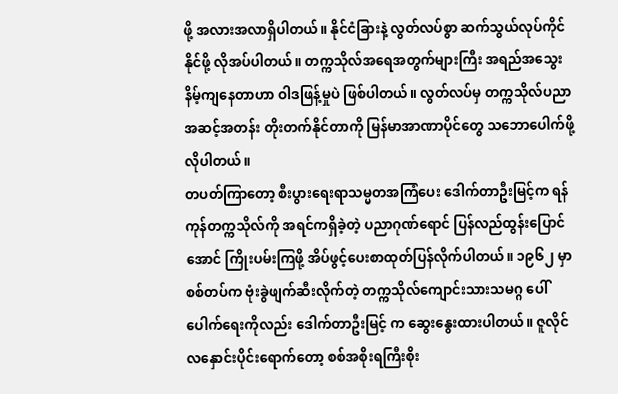ဖို့ အလားအလာရှိပါတယ်။ နိုင်ငံခြားနဲ့ လွတ်လပ်စွာ ဆက်သွယ်လုပ်ကိုင်နိုင်ဖို့ လိုအပ်ပါတယ်။ တက္ကသိုလ်အရေအတွက်များကြီး အရည်အသွေးနိမ့်ကျနေတာဟာ ဝါဒဖြန့်မှုပဲ ဖြစ်ပါတယ်။ လွတ်လပ်မှ တက္ကသိုလ်ပညာအဆင့်အတန်း တိုးတက်နိုင်တာကို မြန်မာအာဏာပိုင်တွေ သဘောပေါက်ဖို့ လိုပါတယ်။
တပတ်ကြာတော့ စီးပွားရေးရာသမ္မတအကြံပေး ဒေါက်တာဦးမြင့်က ရန်ကုန်တက္ကသိုလ်ကို အရင်ကရှိခဲ့တဲ့ ပညာဂုဏ်ရောင် ပြန်လည်ထွန်းပြောင်အောင် ကြိုးပမ်းကြဖို့ အိပ်ဖွင့်ပေးစာထုတ်ပြန်လိုက်ပါတယ်။ ၁၉၆၂ မှာ စစ်တပ်က ဗုံးခွဲဖျက်ဆီးလိုက်တဲ့ တက္ကသိုလ်ကျောင်းသားသမဂ္ဂ ပေါ်ပေါက်ရေးကိုလည်း ဒေါက်တာဦးမြင့် က ဆွေးနွေးထားပါတယ်။ ဇူလိုင်လနှောင်းပိုင်းရောက်တော့ စစ်အစိုးရကြီးစိုး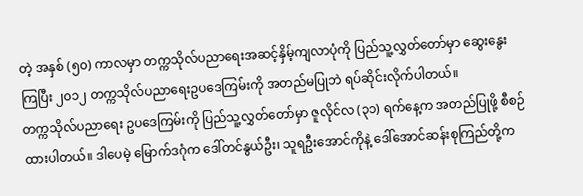တဲ့ အနှစ် (၅၀) ကာလမှာ တက္ကသိုလ်ပညာရေးအဆင့်နှိမ့်ကျလာပုံကို ပြည်သူ့လွှတ်တော်မှာ ဆွေးနွေးကြပြီး ၂၀၁၂ တက္ကသိုလ်ပညာရေးဥပဒေကြမ်းကို အတည်မပြုဘဲ ရပ်ဆိုင်းလိုက်ပါတယ်။
တက္ကသိုလ်ပညာရေး ဥပဒေကြမ်းကို ပြည်သူ့လွှတ်တော်မှာ ဇူလိုင်လ (၃၁) ရက်နေ့က အတည်ပြုဖို့ စီစဉ်ထားပါတယ်။ ဒါပေမဲ့ မြောက်ဒဂုံက ဒေါ်တင်နွယ်ဦး၊ သူရဦးအောင်ကိုနဲ့ ဒေါ်အောင်ဆန်းစုကြည်တို့က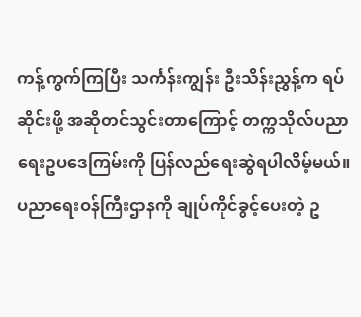ကန့်ကွက်ကြပြီး သင်္ကန်းကျွန်း ဦးသိန်းညွှန့်က ရပ်ဆိုင်းဖို့ အဆိုတင်သွင်းတာကြောင့် တက္ကသိုလ်ပညာရေးဥပဒေကြမ်းကို ပြန်လည်ရေးဆွဲရပါလိမ့်မယ်။ ပညာရေးဝန်ကြီးဌာနကို ချုပ်ကိုင်ခွင့်ပေးတဲ့ ဥ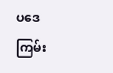ပဒေကြမ်း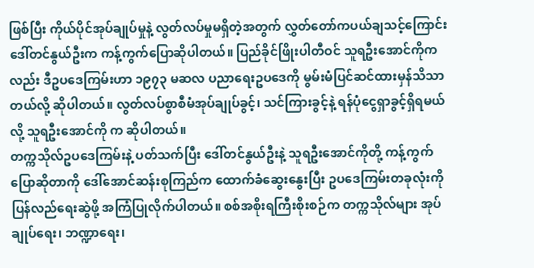ဖြစ်ပြီး ကိုယ်ပိုင်အုပ်ချုပ်မှုနဲ့ လွတ်လပ်မှုမရှိတဲ့အတွက် လွှတ်တော်ကပယ်ချသင့်ကြောင်း ဒေါ်တင်နွယ်ဦးက ကန့်ကွက်ပြောဆိုပါတယ်။ ပြည်ခိုင်ဖြိုးပါတီဝင် သူရဦးအောင်ကိုကလည်း ဒီဥပဒေကြမ်းဟာ ၁၉၇၃ မဆလ ပညာရေးဥပဒေကို မွမ်းမံပြင်ဆင်ထားမှန်သိသာတယ်လို့ ဆိုပါတယ်။ လွတ်လပ်စွာစီမံအုပ်ချုပ်ခွင့်၊ သင်ကြားခွင့်နဲ့ ရန်ပုံငွေရှာခွင့်ရှိရမယ်လို့ သူရဦးအောင်ကို က ဆိုပါတယ်။
တက္ကသိုလ်ဥပဒေကြမ်းနဲ့ ပတ်သက်ပြီး ဒေါ်တင်နွယ်ဦးနဲ့ သူရဦးအောင်ကိုတို့ ကန့်ကွက်ပြောဆိုတာကို ဒေါ်အောင်ဆန်းစုကြည်က ထောက်ခံဆွေးနွေးပြီး ဥပဒေကြမ်းတခုလုံးကို ပြန်လည်ရေးဆွဲဖို့ အကြံပြုလိုက်ပါတယ်။ စစ်အစိုးရကြီးစိုးစဉ်က တက္ကသိုလ်များ အုပ်ချုပ်ရေး၊ ဘဏ္ဍာရေး၊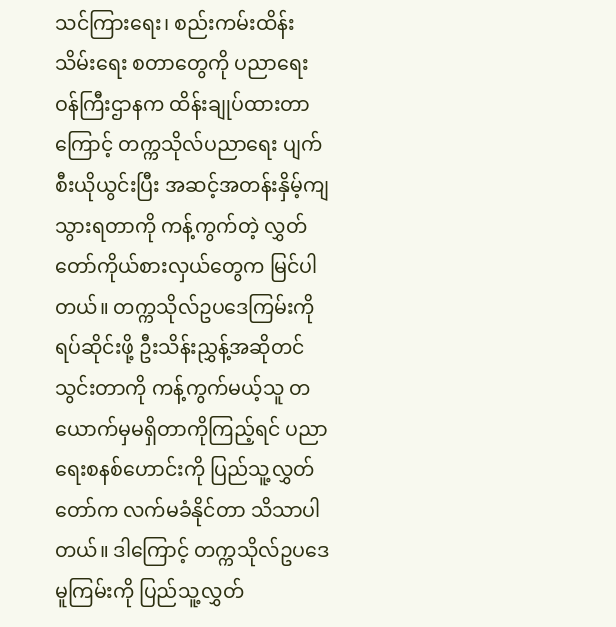သင်ကြားရေး၊ စည်းကမ်းထိန်းသိမ်းရေး စတာတွေကို ပညာရေးဝန်ကြီးဌာနက ထိန်းချုပ်ထားတာကြောင့် တက္ကသိုလ်ပညာရေး ပျက်စီးယိုယွင်းပြီး အဆင့်အတန်းနှိမ့်ကျသွားရတာကို ကန့်ကွက်တဲ့ လွှတ်တော်ကိုယ်စားလှယ်တွေက မြင်ပါတယ်။ တက္ကသိုလ်ဥပဒေကြမ်းကို ရပ်ဆိုင်းဖို့ ဦးသိန်းညွှန့်အဆိုတင်သွင်းတာကို ကန့်ကွက်မယ့်သူ တယောက်မှမရှိတာကိုကြည့်ရင် ပညာရေးစနစ်ဟောင်းကို ပြည်သူ့လွှတ်တော်က လက်မခံနိုင်တာ သိသာပါတယ်။ ဒါကြောင့် တက္ကသိုလ်ဥပဒေမူကြမ်းကို ပြည်သူ့လွှတ်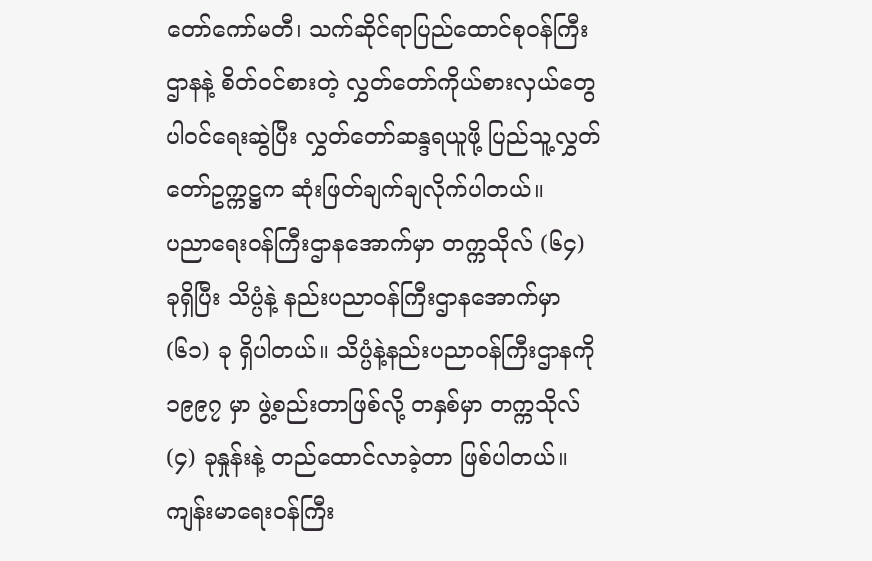တော်ကော်မတီ၊ သက်ဆိုင်ရာပြည်ထောင်စုဝန်ကြီးဌာနနဲ့ စိတ်ဝင်စားတဲ့ လွှတ်တော်ကိုယ်စားလှယ်တွေ ပါဝင်ရေးဆွဲပြီး လွှတ်တော်ဆန္ဒရယူဖို့ ပြည်သူ့လွှတ်တော်ဥက္ကဋ္ဌက ဆုံးဖြတ်ချက်ချလိုက်ပါတယ်။
ပညာရေးဝန်ကြီးဌာနအောက်မှာ တက္ကသိုလ် (၆၄) ခုရှိပြီး သိပ္ပံနဲ့ နည်းပညာဝန်ကြီးဌာနအောက်မှာ (၆၁) ခု ရှိပါတယ်။ သိပ္ပံနဲ့နည်းပညာဝန်ကြီးဌာနကို ၁၉၉၇ မှာ ဖွဲ့စည်းတာဖြစ်လို့ တနှစ်မှာ တက္ကသိုလ် (၄) ခုနှုန်းနဲ့ တည်ထောင်လာခဲ့တာ ဖြစ်ပါတယ်။ ကျန်းမာရေးဝန်ကြီး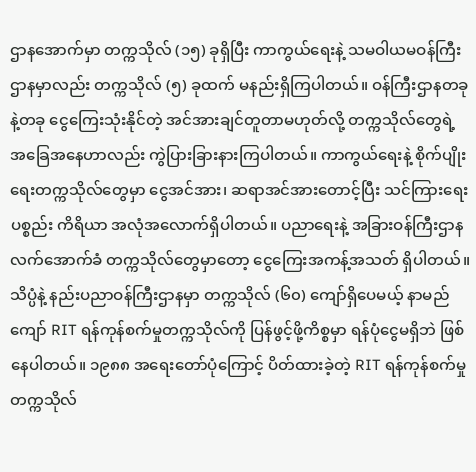ဌာနအောက်မှာ တက္ကသိုလ် (၁၅) ခုရှိပြီး ကာကွယ်ရေးနဲ့ သမဝါယမဝန်ကြီးဌာနမှာလည်း တက္ကသိုလ် (၅) ခုထက် မနည်းရှိကြပါတယ်။ ဝန်ကြီးဌာနတခုနဲ့တခု ငွေကြေးသုံးနိုင်တဲ့ အင်အားချင်တူတာမဟုတ်လို့ တက္ကသိုလ်တွေရဲ့ အခြေအနေဟာလည်း ကွဲပြားခြားနားကြပါတယ်။ ကာကွယ်ရေးနဲ့ စိုက်ပျိုးရေးတက္ကသိုလ်တွေမှာ ငွေအင်အား၊ ဆရာအင်အားတောင့်ပြီး သင်ကြားရေးပစ္စည်း ကိရိယာ အလုံအလောက်ရှိပါတယ်။ ပညာရေးနဲ့ အခြားဝန်ကြီးဌာနလက်အောက်ခံ တက္ကသိုလ်တွေမှာတော့ ငွေကြေးအကန့်အသတ် ရှိပါတယ်။
သိပ္ပံနဲ့ နည်းပညာဝန်ကြီးဌာနမှာ တက္ကသိုလ် (၆၀) ကျော်ရှိပေမယ့် နာမည်ကျော် RIT ရန်ကုန်စက်မှုတက္ကသိုလ်ကို ပြန်ဖွင့်ဖို့ကိစ္စမှာ ရန်ပုံငွေမရှိဘဲ ဖြစ်နေပါတယ်။ ၁၉၈၈ အရေးတော်ပုံကြောင့် ပိတ်ထားခဲ့တဲ့ RIT ရန်ကုန်စက်မှုတက္ကသိုလ်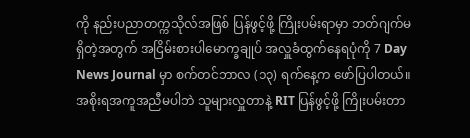ကို နည်းပညာတက္ကသိုလ်အဖြစ် ပြန်ဖွင့်ဖို့ ကြိုးပမ်းရာမှာ ဘတ်ဂျက်မရှိတဲ့အတွက် အငြိမ်းစားပါမောက္ခချုပ် အလှူခံထွက်နေရပုံကို 7 Day News Journal မှာ စက်တင်ဘာလ (၁၃) ရက်နေ့က ဖော်ပြပါတယ်။ အစိုးရအကူအညီမပါဘဲ သူများလှူတာနဲ့ RIT ပြန်ဖွင့်ဖို့ ကြိုးပမ်းတာ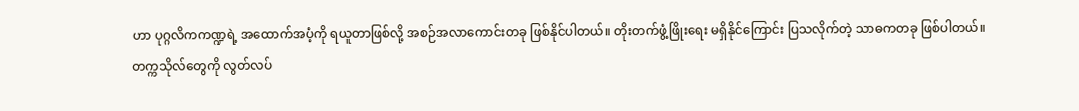ဟာ ပုဂ္ဂလိကကဏ္ဍရဲ့ အထောက်အပံ့ကို ရယူတာဖြစ်လို့ အစဉ်အလာကောင်းတခု ဖြစ်နိုင်ပါတယ်။ တိုးတက်ဖွံ့ဖြိုးရေး မရှိနိုင်ကြောင်း ပြသလိုက်တဲ့ သာဓကတခု ဖြစ်ပါတယ်။
တက္ကသိုလ်တွေကို လွတ်လပ်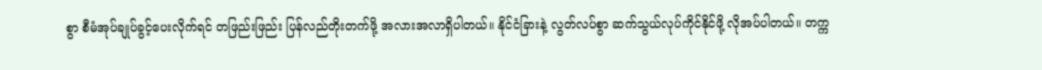စွာ စီမံအုပ်ချုပ်ခွင့်ပေးလိုက်ရင် တဖြည်းဖြည်း ပြန်လည်တိုးတက်ဖို့ အလားအလာရှိပါတယ်။ နိုင်ငံခြားနဲ့ လွတ်လပ်စွာ ဆက်သွယ်လုပ်ကိုင်နိုင်ဖို့ လိုအပ်ပါတယ်။ တက္က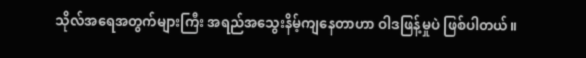သိုလ်အရေအတွက်များကြီး အရည်အသွေးနိမ့်ကျနေတာဟာ ဝါဒဖြန့်မှုပဲ ဖြစ်ပါတယ်။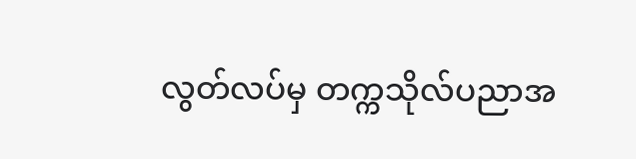လွတ်လပ်မှ တက္ကသိုလ်ပညာအ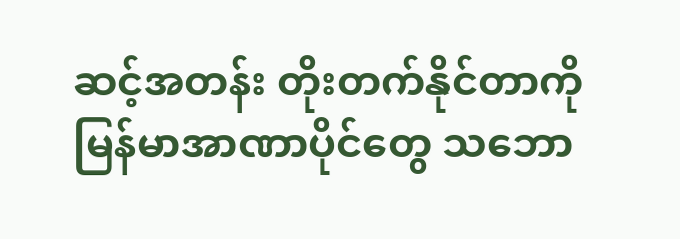ဆင့်အတန်း တိုးတက်နိုင်တာကို မြန်မာအာဏာပိုင်တွေ သဘော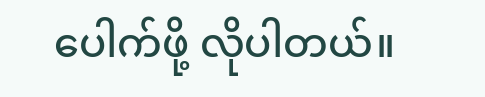ပေါက်ဖို့ လိုပါတယ်။